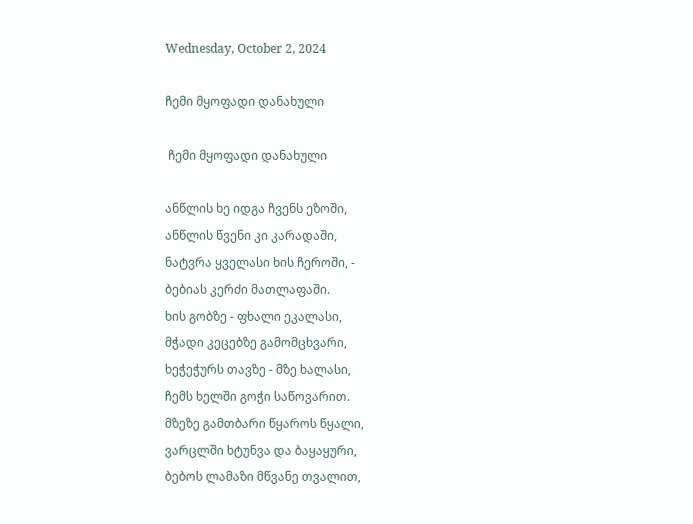Wednesday, October 2, 2024

ჩემი მყოფადი დანახული

 ჩემი მყოფადი დანახული

ანწლის ხე იდგა ჩვენს ეზოში,
ანწლის წვენი კი კარადაში,
ნატვრა ყველასი ხის ჩეროში, -
ბებიას კერძი მათლაფაში.
ხის გობზე - ფხალი ეკალასი,
მჭადი კეცებზე გამომცხვარი,
ხეჭეჭურს თავზე - მზე ხალასი,
ჩემს ხელში გოჭი საწოვარით.
მზეზე გამთბარი წყაროს წყალი,
ვარცლში ხტუნვა და ბაყაყური,
ბებოს ლამაზი მწვანე თვალით,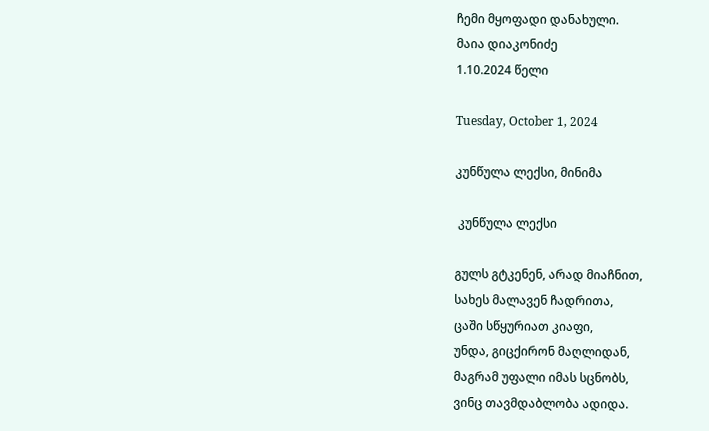ჩემი მყოფადი დანახული.
მაია დიაკონიძე
1.10.2024 წელი

Tuesday, October 1, 2024

კუნწულა ლექსი, მინიმა

 კუნწულა ლექსი

გულს გტკენენ, არად მიაჩნით,
სახეს მალავენ ჩადრითა,
ცაში სწყურიათ კიაფი,
უნდა, გიცქირონ მაღლიდან,
მაგრამ უფალი იმას სცნობს,
ვინც თავმდაბლობა ადიდა.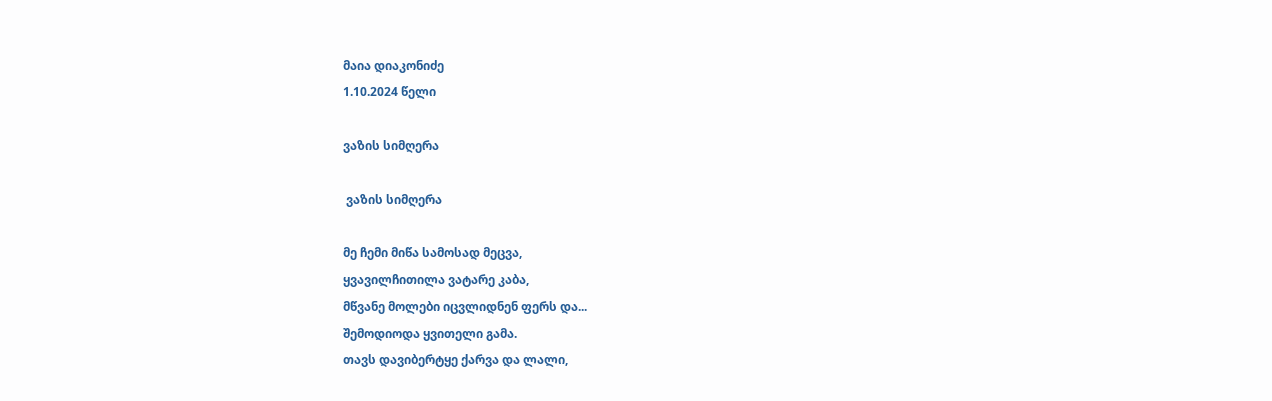მაია დიაკონიძე
1.10.2024 წელი

ვაზის სიმღერა

 ვაზის სიმღერა

მე ჩემი მიწა სამოსად მეცვა,
ყვავილჩითილა ვატარე კაბა,
მწვანე მოლები იცვლიდნენ ფერს და...
შემოდიოდა ყვითელი გამა.
თავს დავიბერტყე ქარვა და ლალი,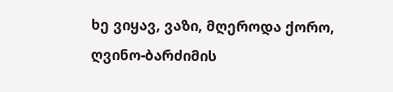ხე ვიყავ, ვაზი, მღეროდა ქორო,
ღვინო-ბარძიმის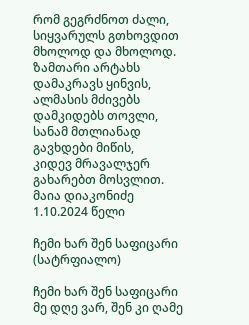რომ გეგრძნოთ ძალი,
სიყვარულს გთხოვდით მხოლოდ და მხოლოდ.
ზამთარი არტახს დამაკრავს ყინვის,
ალმასის მძივებს დამკიდებს თოვლი,
სანამ მთლიანად გავხდები მიწის,
კიდევ მრავალჯერ გახარებთ მოსვლით.
მაია დიაკონიძე
1.10.2024 წელი

ჩემი ხარ შენ საფიცარი (სატრფიალო)

ჩემი ხარ შენ საფიცარი
მე დღე ვარ, შენ კი ღამე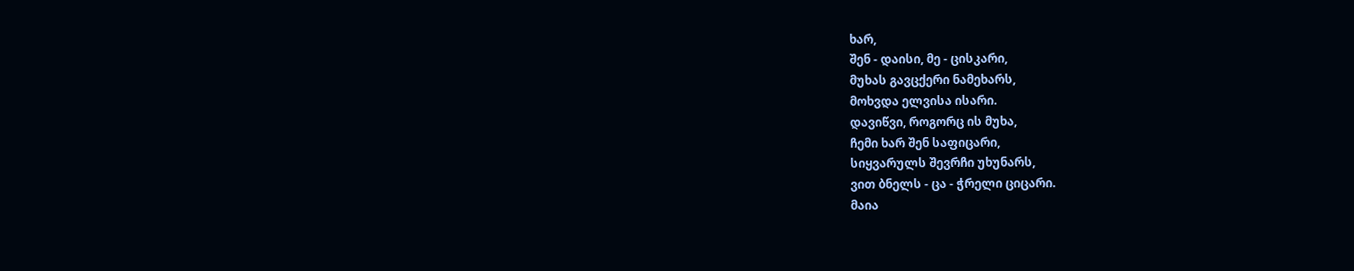ხარ,
შენ - დაისი, მე - ცისკარი,
მუხას გავცქერი ნამეხარს,
მოხვდა ელვისა ისარი.
დავიწვი, როგორც ის მუხა,
ჩემი ხარ შენ საფიცარი,
სიყვარულს შევრჩი უხუნარს,
ვით ბნელს - ცა - ჭრელი ციცარი.
მაია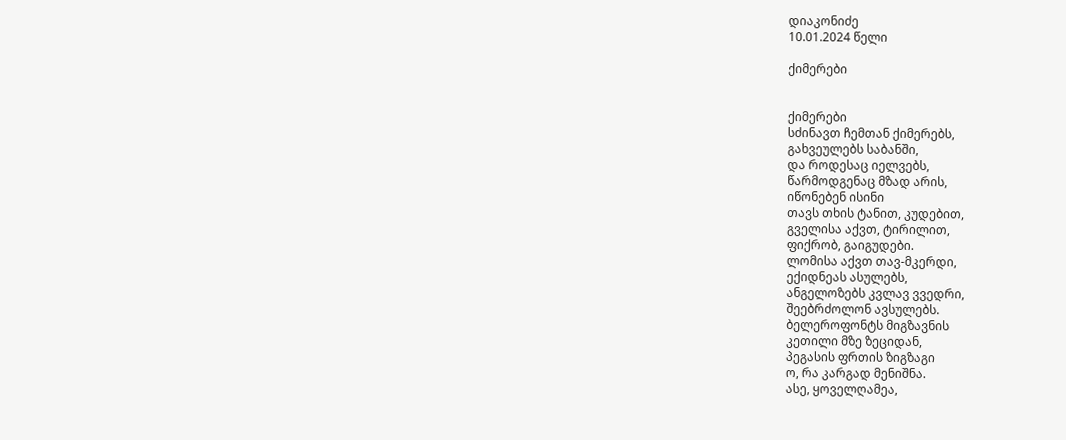დიაკონიძე
10.01.2024 წელი

ქიმერები


ქიმერები
სძინავთ ჩემთან ქიმერებს,
გახვეულებს საბანში,
და როდესაც იელვებს,
წარმოდგენაც მზად არის,
იწონებენ ისინი
თავს თხის ტანით, კუდებით,
გველისა აქვთ, ტირილით,
ფიქრობ, გაიგუდები.
ლომისა აქვთ თავ-მკერდი,
ექიდნეას ასულებს,
ანგელოზებს კვლავ ვვედრი,
შეებრძოლონ ავსულებს.
ბელეროფონტს მიგზავნის
კეთილი მზე ზეციდან,
პეგასის ფრთის ზიგზაგი
ო, რა კარგად მენიშნა.
ასე, ყოველღამეა,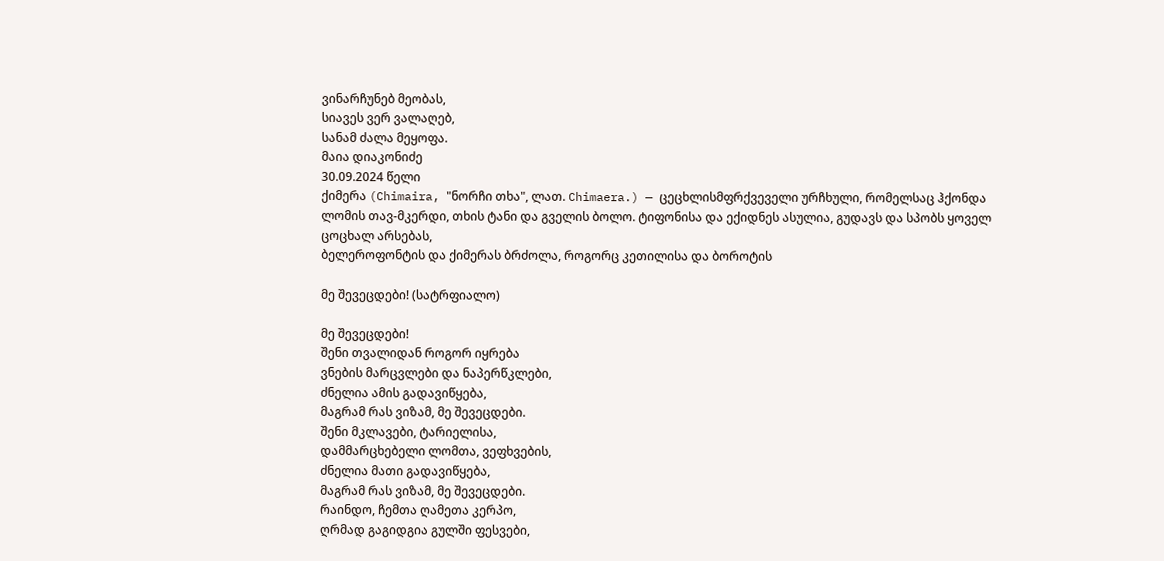ვინარჩუნებ მეობას,
სიავეს ვერ ვალაღებ,
სანამ ძალა მეყოფა.
მაია დიაკონიძე
30.09.2024 წელი
ქიმერა (Chimaira, "ნორჩი თხა", ლათ. Chimaera.) — ცეცხლისმფრქვეველი ურჩხული, რომელსაც ჰქონდა ლომის თავ-მკერდი, თხის ტანი და გველის ბოლო. ტიფონისა და ექიდნეს ასულია, გუდავს და სპობს ყოველ ცოცხალ არსებას,
ბელეროფონტის და ქიმერას ბრძოლა, როგორც კეთილისა და ბოროტის

მე შევეცდები! (სატრფიალო)

მე შევეცდები!
შენი თვალიდან როგორ იყრება
ვნების მარცვლები და ნაპერწკლები,
ძნელია ამის გადავიწყება,
მაგრამ რას ვიზამ, მე შევეცდები.
შენი მკლავები, ტარიელისა,
დამმარცხებელი ლომთა, ვეფხვების,
ძნელია მათი გადავიწყება,
მაგრამ რას ვიზამ, მე შევეცდები.
რაინდო, ჩემთა ღამეთა კერპო,
ღრმად გაგიდგია გულში ფესვები,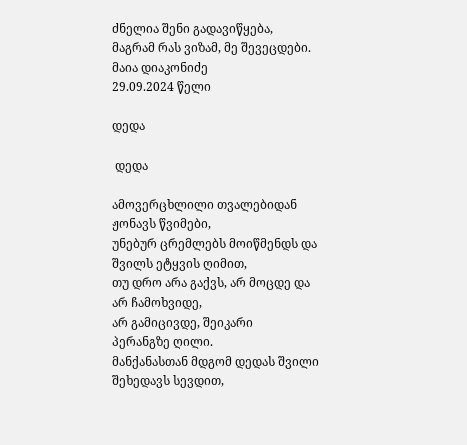ძნელია შენი გადავიწყება,
მაგრამ რას ვიზამ, მე შევეცდები.
მაია დიაკონიძე
29.09.2024 წელი

დედა

 დედა

ამოვერცხლილი თვალებიდან
ჟონავს წვიმები,
უნებურ ცრემლებს მოიწმენდს და
შვილს ეტყვის ღიმით,
თუ დრო არა გაქვს, არ მოცდე და
არ ჩამოხვიდე,
არ გამიცივდე, შეიკარი
პერანგზე ღილი.
მანქანასთან მდგომ დედას შვილი
შეხედავს სევდით,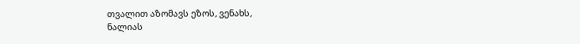თვალით აზომავს ეზოს, ვენახს,
ნალიას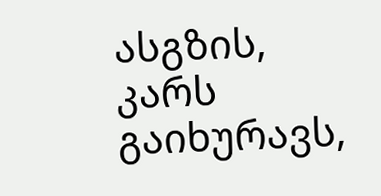ასგზის,
კარს გაიხურავს,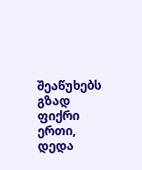შეაწუხებს გზად
ფიქრი ერთი,
დედა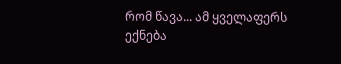რომ წავა... ამ ყველაფერს
ექნება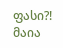ფასი?!
მაია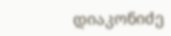დიაკონიძე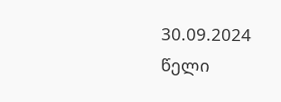30.09.2024 წელი